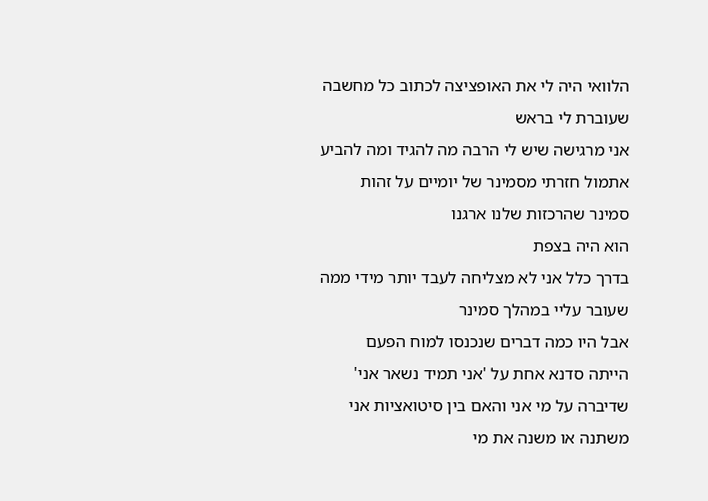הלוואי היה לי את האופציצה לכתוב כל מחשבה שעוברת לי בראש
אני מרגישה שיש לי הרבה מה להגיד ומה להביע
אתמול חזרתי מסמינר של יומיים על זהות
סמינר שהרכזות שלנו ארגנו
הוא היה בצפת
בדרך כלל אני לא מצליחה לעבד יותר מידי ממה שעובר עליי במהלך סמינר
אבל היו כמה דברים שנכנסו למוח הפעם
הייתה סדנא אחת על 'אני תמיד נשאר אני'
שדיברה על מי אני והאם בין סיטואציות אני משתנה או משנה את מי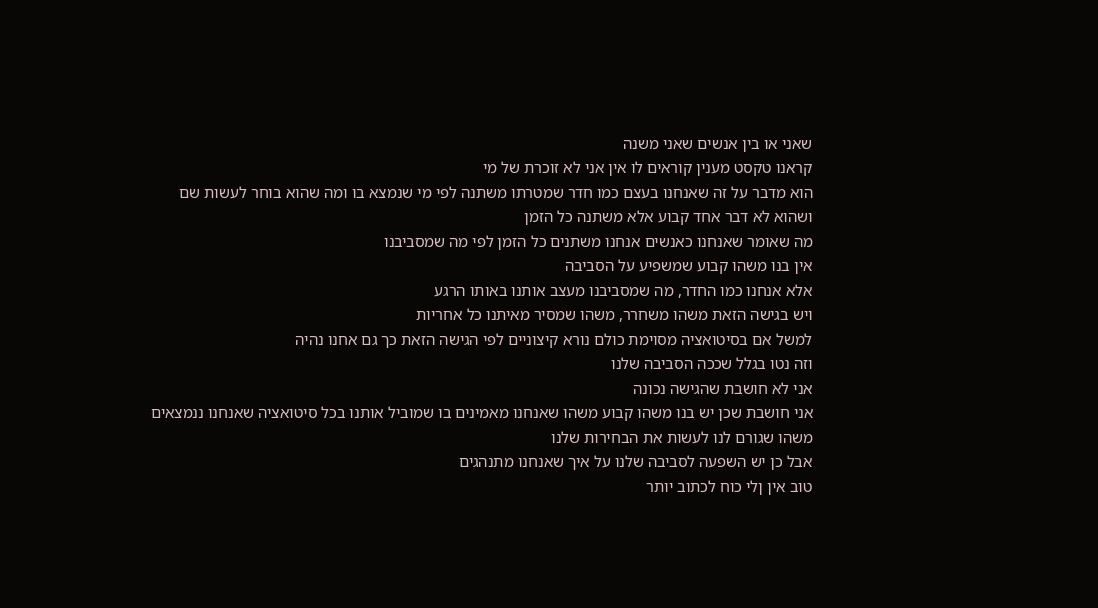שאני או בין אנשים שאני משנה
קראנו טקסט מענין קוראים לו אין אני לא זוכרת של מי
הוא מדבר על זה שאנחנו בעצם כמו חדר שמטרתו משתנה לפי מי שנמצא בו ומה שהוא בוחר לעשות שם
ושהוא לא דבר אחד קבוע אלא משתנה כל הזמן
מה שאומר שאנחנו כאנשים אנחנו משתנים כל הזמן לפי מה שמסביבנו
אין בנו משהו קבוע שמשפיע על הסביבה
אלא אנחנו כמו החדר, מה שמסביבנו מעצב אותנו באותו הרגע
ויש בגישה הזאת משהו משחרר, משהו שמסיר מאיתנו כל אחריות
למשל אם בסיטואציה מסוימת כולם נורא קיצוניים לפי הגישה הזאת כך גם אחנו נהיה
וזה נטו בגלל שככה הסביבה שלנו
אני לא חושבת שהגישה נכונה
אני חושבת שכן יש בנו משהו קבוע משהו שאנחנו מאמינים בו שמוביל אותנו בכל סיטואציה שאנחנו ננמצאים
משהו שגורם לנו לעשות את הבחירות שלנו
אבל כן יש השפעה לסביבה שלנו על איך שאנחנו מתנהגים
טוב אין ןלי כוח לכתוב יותר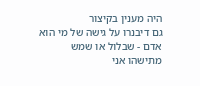היה מענין בקיצור
גם דיבנרו על גישה של מי הוא אדם - שבלול או שמש
מתישהו אני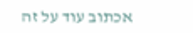אכתוב עוד על זה